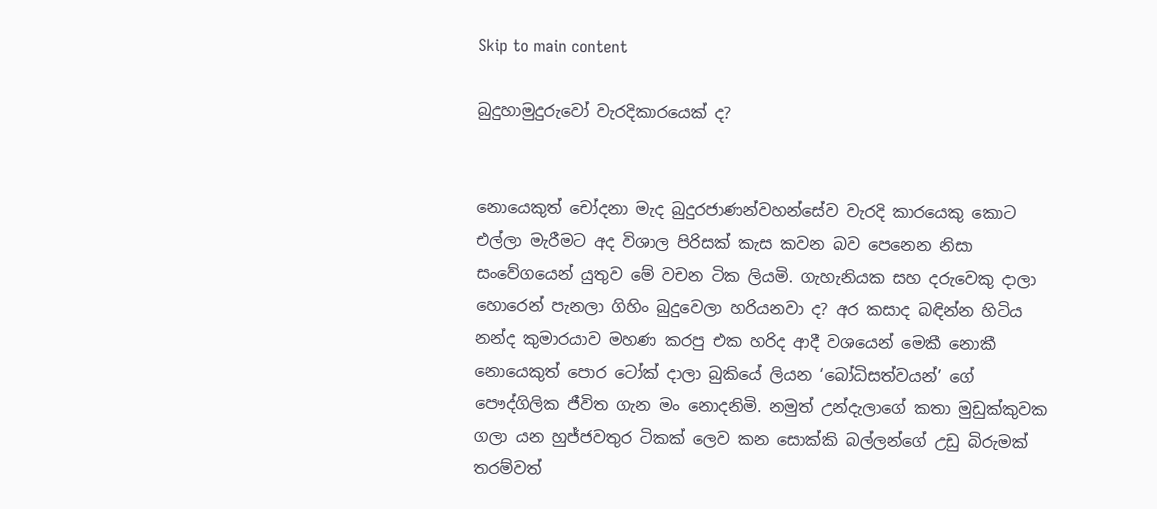Skip to main content

බුදුහාමුදුරුවෝ වැරදිකාරයෙක් ද?


නොයෙකුත් චෝදනා මැද බුදුරජාණන්වහන්සේව වැරදි කාරයෙකු කොට එල්ලා මැරීමට අද විශාල පිරිසක් කැස කවන බව පෙනෙන නිසා සංවේගයෙන් යුතුව මේ වචන ටික ලියමි. ගැහැනියක සහ දරුවෙකු දාලා හොරෙන් පැනලා ගිහිං බුදුවෙලා හරියනවා ද? අර කසාද බඳින්න හිටිය නන්ද කුමාරයාව මහණ කරපු එක හරිද ආදී වශයෙන් මෙකී නොකී නොයෙකුත් පොර ටෝක් දාලා බුකියේ ලියන ‘බෝධිසත්වයන්’ ගේ පෞද්ගිලික ජීවිත ගැන මං නොදනිමි. නමුත් උන්දැලාගේ කතා මුඩුක්කුවක ගලා යන හුජ්ජවතුර ටිකක් ලෙව කන සොක්කි බල්ලන්ගේ උඩු බිරුමක් තරම්වත්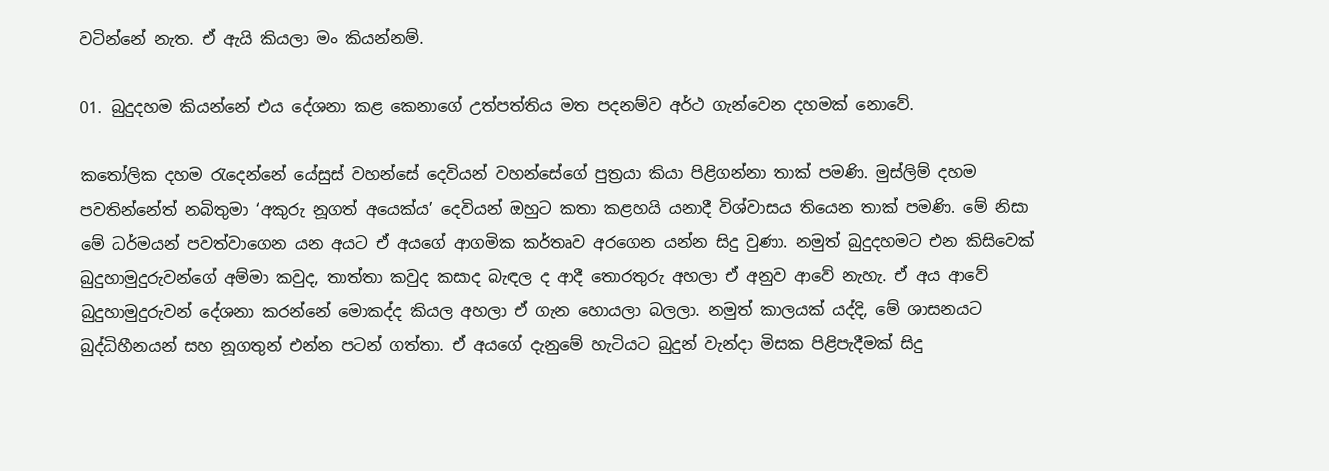වටින්නේ නැත. ඒ ඇයි කියලා මං කියන්නම්.

01. බුදුදහම කියන්නේ එය දේශනා කළ කෙනාගේ උත්පත්තිය මත පදනම්ව අර්ථ ගැන්වෙන දහමක් නොවේ.

කතෝලික දහම රැදෙන්නේ යේසුස් වහන්සේ දෙවියන් වහන්සේගේ පුත්‍රයා කියා පිළිගන්නා තාක් පමණි. මුස්ලිම් දහම පවතින්නේත් නබිතුමා ‘අකුරු නූගත් අයෙක්ය’ දෙවියන් ඔහුට කතා කළහයි යනාදී විශ්වාසය තියෙන තාක් පමණි. මේ නිසා මේ ධර්මයන් පවත්වාගෙන යන අයට ඒ අයගේ ආගමික කර්තෘව අරගෙන යන්න සිදු වුණා. නමුත් බුදුදහමට එන කිසිවෙක් බුදුහාමුදුරුවන්ගේ අම්මා කවුද, තාත්තා කවුද කසාද බැඳල ද ආදී තොරතුරු අහලා ඒ අනුව ආවේ නැහැ. ඒ අය ආවේ බුදුහාමුදුරුවන් දේශනා කරන්නේ මොකද්ද කියල අහලා ඒ ගැන හොයලා බලලා. නමුත් කාලයක් යද්දි, මේ ශාසනයට බුද්ධිහීනයන් සහ නූගතුන් එන්න පටන් ගත්තා. ඒ අයගේ දැනුමේ හැටියට බුදුන් වැන්දා මිසක පිළිපැදීමක් සිදු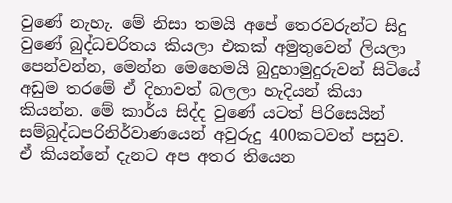වුණේ නැහැ. මේ නිසා තමයි අපේ තෙරවරුන්ට සිදු වුණේ බුද්ධචරිතය කියලා එකක් අමුතුවෙන් ලියලා පෙන්වන්න, මෙන්න මෙහෙමයි බුදුහාමුදුරුවන් සිටියේ අඩුම තරමේ ඒ දිහාවත් බලලා හැදියන් කියා කියන්න. මේ කාර්ය සිද්ද වුණේ යටත් පිරිසෙයින් සම්බුද්ධපරිනිර්වාණයෙන් අවුරුදු 400කටවත් පසුව. ඒ කියන්නේ දැනට අප අතර තියෙන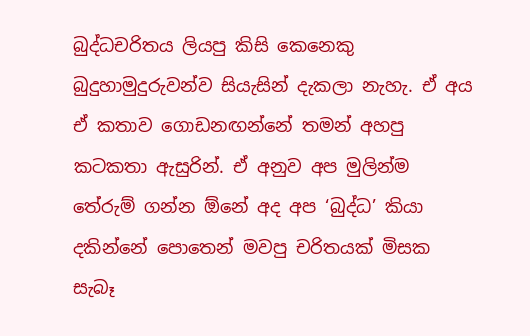බුද්ධචරිතය ලියපු කිසි කෙනෙකු බුදුහාමුදුරුවන්ව සියැසින් දැකලා නැහැ. ඒ අය ඒ කතාව ගොඩනඟන්නේ තමන් අහපු කටකතා ඇසුරින්. ඒ අනුව අප මුලින්ම තේරුම් ගන්න ඕනේ අද අප ‘බුද්ධ’ කියා දකින්නේ පොතෙන් මවපු චරිතයක් මිසක සැබෑ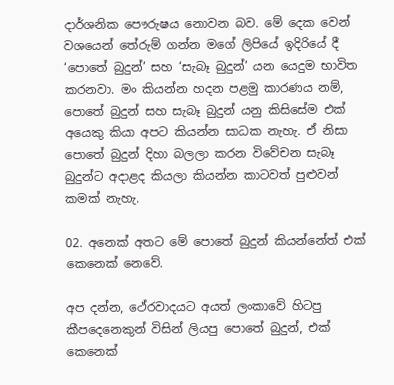දාර්ශනික පෞරුෂය නොවන බව. මේ දෙක වෙන් වශයෙන් තේරුම් ගන්න මගේ ලිපියේ ඉදිරියේ දී ‘පොතේ බුදුන්’ සහ ‘සැබෑ බුදුන්’ යන යෙදුම භාවිත කරනවා. මං කියන්න හදන පළමු කාරණය නම්, පොතේ බුදුන් සහ සැබෑ බුදුන් යනු කිසිසේම එක් අයෙකු කියා අපට කියන්න සාධක නැහැ. ඒ නිසා පොතේ බුදුන් දිහා බලලා කරන විවේචන සැබෑ බුදුන්ට අදාළද කියලා කියන්න කාටවත් පුළුවන් කමක් නැහැ.

02. අනෙක් අතට මේ පොතේ බුදුන් කියන්නේත් එක් කෙනෙක් නෙවේ.

අප දන්න, ථේරවාදයට අයත් ලංකාවේ හිටපු කීපදෙනෙකුන් විසින් ලියපු පොතේ බුදුන්, එක් කෙනෙක්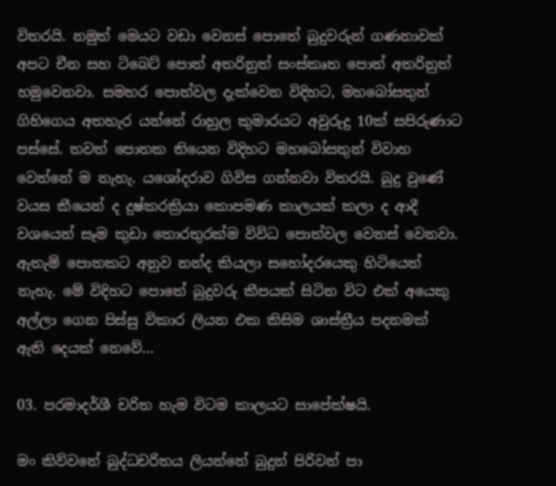විතරයි. නමුත් මෙයට වඩා වෙනස් පොතේ බුදුවරුන් ගණනාවක් අපට චීන සහ ටිබෙට් පොත් අතරිනුත් සංස්කෘත පොත් අතරිනුත් හමුවෙනවා. සමහර පොත්වල දැක්වෙන විදිහට, මහබෝසතුන් ගිහිගෙය අතහැර යන්නේ රාහුල කුමාරයට අවුරුදු 10ක් සපිරුණාට පස්සේ. තවත් පොතක තියෙන විදිහට මහබෝසතුන් විවාහ වෙන්නේ ම නැහැ. යශෝදරාව ගිවිස ගන්නවා විතරයි. බුදු වුණේ වයස කීයෙන් ද දුෂ්කරක්‍රියා කොපමණ කාලයක් කලා ද ආදී වශයෙන් සෑම කුඩා තොරතුරක්ම විවිධ පොත්වල වෙනස් වෙනවා. ඇතැම් පොතකට අනුව නන්ද කියලා සහෝදරයෙකු හිටියෙත් නැහැ. මේ විදිහට පොතේ බුදුවරු කීපයක් සිටින විට එක් අයෙකු අල්ලා ගෙන පිස්සු විකාර ලියන එක කිසිම ශාස්ත්‍රීය පදනමක් ඇති දෙයක් නෙවේ...

03. පරමාදර්ශී චරිත හැම විටම කාලයට සාපේක්ෂයි.

මං කිව්වනේ බුද්ධචරිතය ලියන්නේ බුදුන් පිරිවන් පා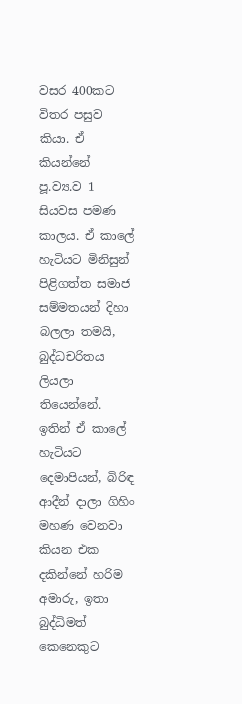වසර 400කට විතර පසුව කියා. ඒ කියන්නේ පූ.ව්‍ය.ව 1 සියවස පමණ කාලය. ඒ කාලේ හැටියට මිනිසුන් පිළිගත්ත සමාජ සම්මතයන් දිහා බලලා තමයි, බුද්ධචරිතය ලියලා තියෙන්නේ. ඉතින් ඒ කාලේ හැටියට දෙමාපියන්, බිරිඳ ආදීන් දාලා ගිහිං මහණ වෙනවා කියන එක දකින්නේ හරිම අමාරු, ඉතා බුද්ධිමත් කෙනෙකුට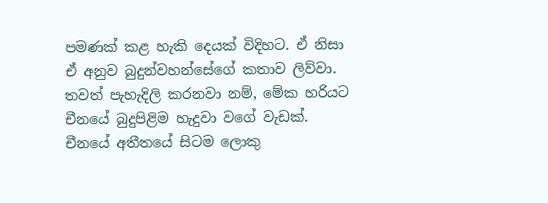පමණක් කළ හැකි දෙයක් විදිහට. ඒ නිසා ඒ අනුව බුදුන්වහන්සේගේ කතාව ලිව්වා. තවත් පැහැදිලි කරනවා නම්, මේක හරියට චීනයේ බුදුපිළිම හැදුවා වගේ වැඩක්. චීනයේ අතීතයේ සිටම ලොකු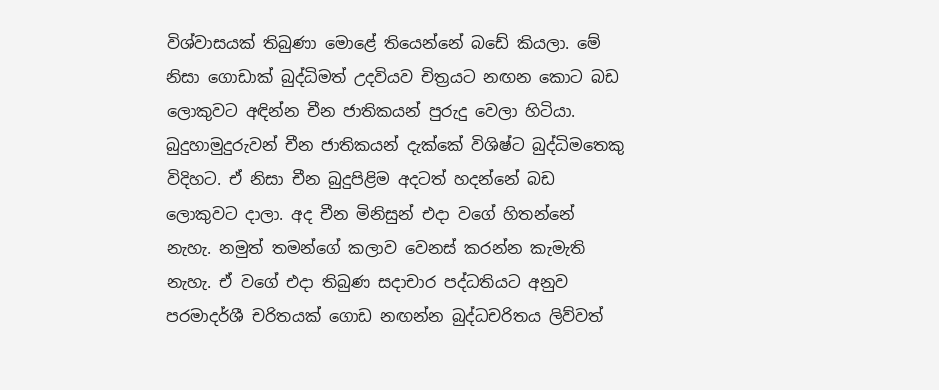විශ්වාසයක් තිබුණා මොළේ තියෙන්නේ බඩේ කියලා. මේ නිසා ගොඩාක් බුද්ධිමත් උදවියව චිත්‍රයට නඟන කොට බඩ ලොකුවට අඳින්න චීන ජාතිකයන් පුරුදු වෙලා හිටියා. බුදුහාමුදුරුවන් චීන ජාතිකයන් දැක්කේ විශිෂ්ට බුද්ධිමතෙකු විදිහට. ඒ නිසා චීන බුදුපිළිම අදටත් හදන්නේ බඩ ලොකුවට දාලා. අද චීන මිනිසුන් එදා වගේ හිතන්නේ නැහැ. නමුත් තමන්ගේ කලාව වෙනස් කරන්න කැමැති නැහැ. ඒ වගේ එදා තිබුණ සදාචාර පද්ධතියට අනුව පරමාදර්ශී චරිතයක් ගොඩ නඟන්න බුද්ධචරිතය ලිව්වත්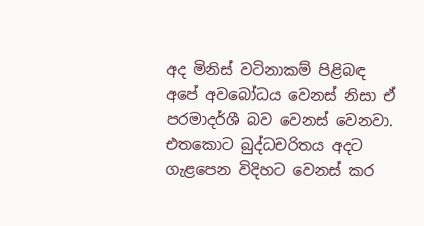අද මිනිස් වටිනාකම් පිළිබඳ අපේ අවබෝධය වෙනස් නිසා ඒ පරමාදර්ශී බව වෙනස් වෙනවා. එතකොට බුද්ධචරිතය අදට ගැළපෙන විදිහට වෙනස් කර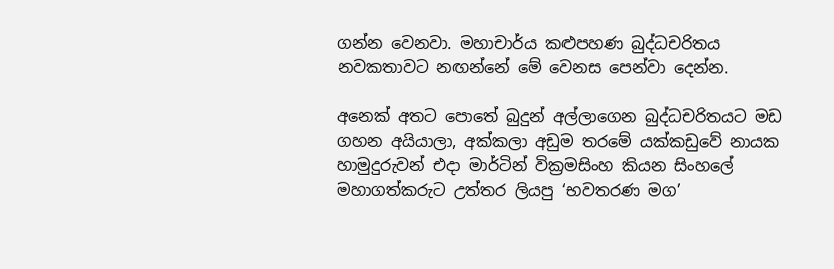ගන්න වෙනවා. මහාචාර්ය කළුපහණ බුද්ධචරිතය නවකතාවට නඟන්නේ මේ වෙනස පෙන්වා දෙන්න.

අනෙක් අතට පොතේ බුදුන් අල්ලාගෙන බුද්ධචරිතයට මඩ ගහන අයියාලා, අක්කලා අඩුම තරමේ යක්කඩුවේ නායක හාමුදුරුවන් එදා මාර්ටින් වික්‍රමසිංහ කියන සිංහලේ මහාගත්කරුට උත්තර ලියපු ‘භවතරණ මග’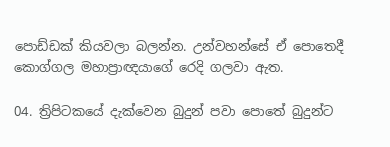පොඩ්ඩක් කියවලා බලන්න. උන්වහන්සේ ඒ පොතෙදී කොග්ගල මහාප්‍රාඥයාගේ රෙදි ගලවා ඇත.

04. ත්‍රිපිටකයේ දැක්වෙන බුදුන් පවා පොතේ බුදුන්ට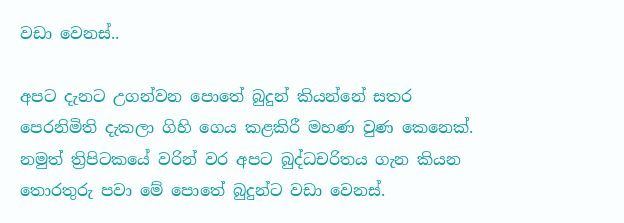වඩා වෙනස්..

අපට දැනට උගන්වන පොතේ බුදුන් කියන්නේ සතර පෙරනිමිති දැකලා ගිහි ගෙය කළකිරී මහණ වුණ කෙනෙක්. නමුත් ත්‍රිපිටකයේ වරින් වර අපට බුද්ධචරිතය ගැන කියන තොරතුරු පවා මේ පොතේ බුදුන්ට වඩා වෙනස්.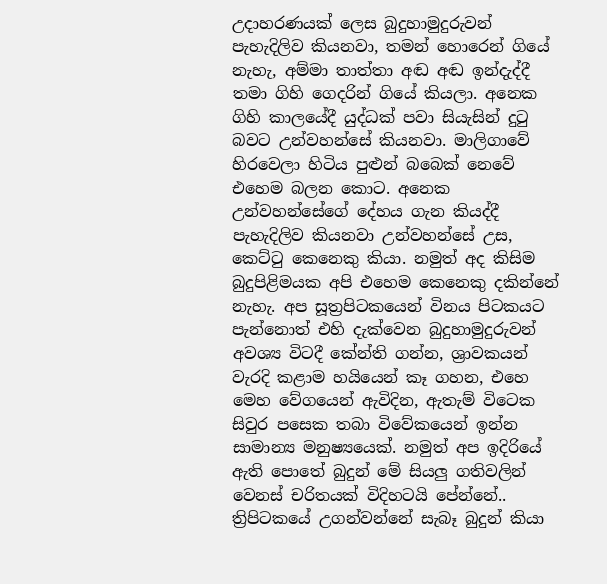උදාහරණයක් ලෙස බුදුහාමුදුරුවන් පැහැදිලිව කියනවා, තමන් හොරෙන් ගියේ නැහැ, අම්මා තාත්තා අඬ අඬ ඉන්දැද්දී තමා ගිහි ගෙදරින් ගියේ කියලා. අනෙක ගිහි කාලයේදී යුද්ධක් පවා සියැසින් දුටු බවට උන්වහන්සේ කියනවා. මාලිගාවේ හිරවෙලා හිටිය පුළුන් බබෙක් නෙවේ එහෙම බලන කොට. අනෙක උන්වහන්සේගේ දේහය ගැන කියද්දී පැහැදිලිව කියනවා උන්වහන්සේ උස, කෙට්ටු කෙනෙකු කියා. නමුත් අද කිසිම බුදුපිළිමයක අපි එහෙම කෙනෙකු දකින්නේ නැහැ. අප සූත්‍රපිටකයෙන් විනය පිටකයට පැන්නොත් එහි දැක්වෙන බුදුහාමුදුරුවන් අවශ්‍ය විටදී කේන්ති ගන්න, ශ්‍රාවකයන් වැරදි කළාම හයියෙන් කෑ ගහන, එහෙ මෙහ වේගයෙන් ඇවිදින, ඇතැම් විටෙක සිවුර පසෙක තබා විවේකයෙන් ඉන්න සාමාන්‍ය මනුෂ්‍යයෙක්. නමුත් අප ඉදිරියේ ඇති පොතේ බුදුන් මේ සියලු ගතිවලින් වෙනස් චරිතයක් විදිහටයි පේන්නේ.. ත්‍රිපිටකයේ උගන්වන්නේ සැබෑ බුදුන් කියා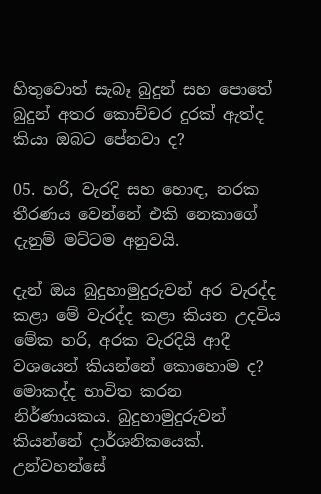හිතුවොත් සැබෑ බුදුන් සහ පොතේ බුදුන් අතර කොච්චර දුරක් ඇත්ද කියා ඔබට පේනවා ද?

05. හරි, වැරදි සහ හොඳ, නරක තීරණය වෙන්නේ එකි නෙකාගේ දැනුම් මට්ටම අනුවයි.

දැන් ඔය බුදුහාමුදුරුවන් අර වැරද්ද කළා මේ වැරද්ද කළා කියන උදවිය මේක හරි, අරක වැරදියි ආදී වශයෙන් කියන්නේ කොහොම ද? මොකද්ද භාවිත කරන නිර්ණායකය. බුදුහාමුදුරුවන් කියන්නේ දාර්ශනිකයෙක්. උන්වහන්සේ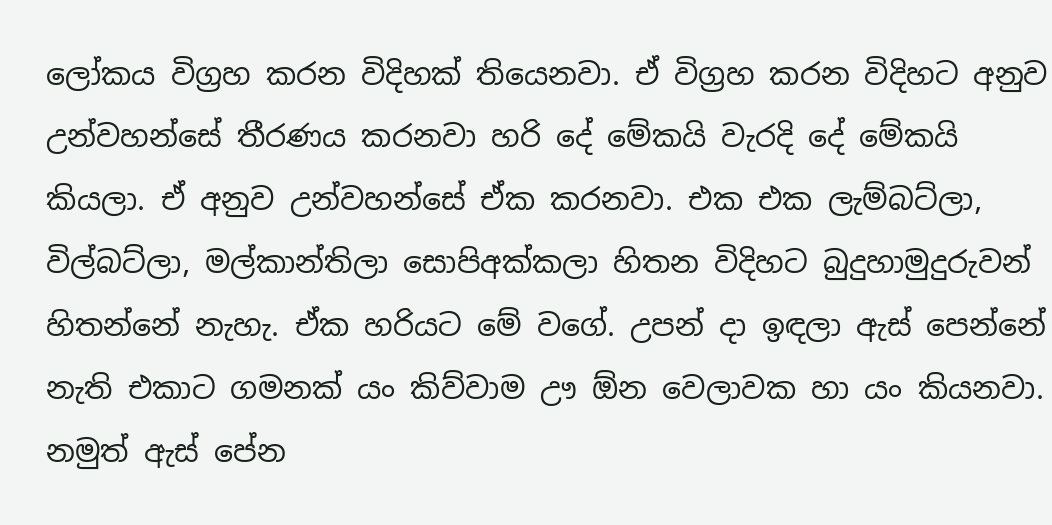ලෝකය විග්‍රහ කරන විදිහක් තියෙනවා. ඒ විග්‍රහ කරන විදිහට අනුව උන්වහන්සේ තීරණය කරනවා හරි දේ මේකයි වැරදි දේ මේකයි කියලා. ඒ අනුව උන්වහන්සේ ඒක කරනවා. එක එක ලැම්බට්ලා, විල්බට්ලා, මල්කාන්තිලා සොපිඅක්කලා හිතන විදිහට බුදුහාමුදුරුවන් හිතන්නේ නැහැ. ඒක හරියට මේ වගේ. උපන් දා ඉඳලා ඇස් පෙන්නේ නැති එකාට ගමනක් යං කිව්වාම ඌ ඕන වෙලාවක හා යං කියනවා. නමුත් ඇස් පේන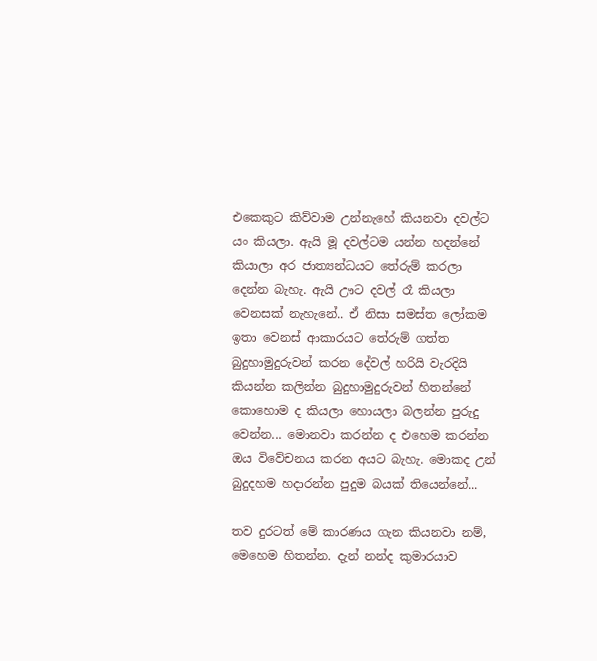එකෙකුට කිව්වාම උන්නැහේ කියනවා දවල්ට යං කියලා. ඇයි මූ දවල්ටම යන්න හදන්නේ කියාලා අර ජාත්‍යන්ධයට තේරුම් කරලා දෙන්න බැහැ. ඇයි ඌට දවල් රෑ කියලා වෙනසක් නැහැනේ.. ඒ නිසා සමස්ත ලෝකම ඉතා වෙනස් ආකාරයට තේරුම් ගත්ත බුදුහාමුදුරුවන් කරන දේවල් හරියි වැරදියි කියන්න කලින්න බුදුහාමුදුරුවන් හිතන්නේ කොහොම ද කියලා හොයලා බලන්න පුරුදු වෙන්න... මොනවා කරන්න ද එහෙම කරන්න ඔය විවේචනය කරන අයට බැහැ. මොකද උන් බුදුදහම හදාරන්න පුදුම බයක් තියෙන්නේ...

තව දුරටත් මේ කාරණය ගැන කියනවා නම්, මෙහෙම හිතන්න. දැන් නන්ද කුමාරයාව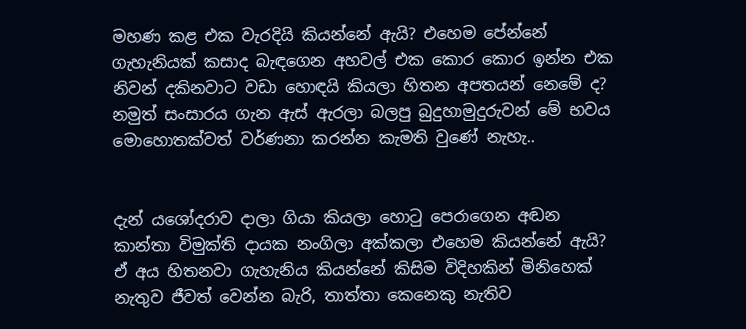මහණ කළ එක වැරදියි කියන්නේ ඇයි? එහෙම පේන්නේ ගැහැනියක් කසාද බැඳගෙන අහවල් එක කොර කොර ඉන්න එක නිවන් දකිනවාට වඩා හොඳයි කියලා හිතන අපතයන් නෙමේ ද? නමුත් සංසාරය ගැන ඇස් ඇරලා බලපු බුදුහාමුදුරුවන් මේ භවය මොහොතක්වත් වර්ණනා කරන්න කැමති වුණේ නැහැ..


දැන් යශෝදරාව දාලා ගියා කියලා හොටු පෙරාගෙන අඬන කාන්තා විමුක්ති දායක නංගිලා අක්කලා එහෙම කියන්නේ ඇයි? ඒ අය හිතනවා ගැහැනිය කියන්නේ කිසිම විදිහකින් මිනිහෙක් නැතුව ජීවත් වෙන්න බැරි, තාත්තා කෙනෙකු නැතිව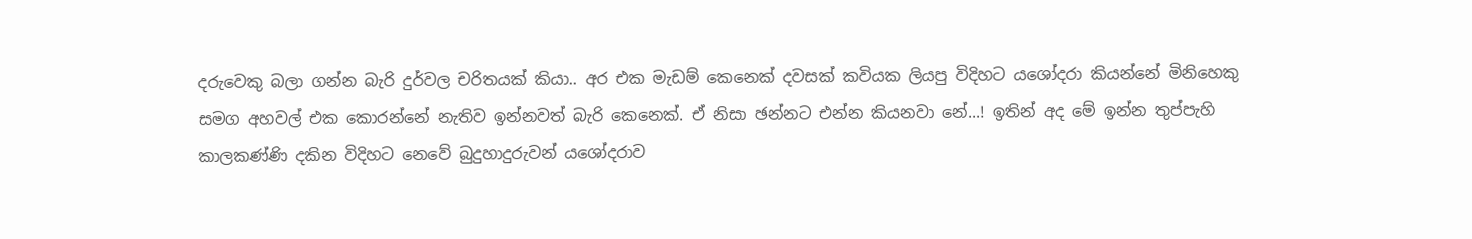දරුවෙකු බලා ගන්න බැරි දුර්වල චරිතයක් කියා.. අර එක මැඩම් කෙනෙක් දවසක් කවියක ලියපු විදිහට යශෝදරා කියන්නේ මිනිහෙකු සමග අහවල් එක කොරන්නේ නැතිව ඉන්නවත් බැරි කෙනෙක්. ඒ නිසා ඡන්නට එන්න කියනවා නේ...! ඉතින් අද මේ ඉන්න තුප්පැහි කාලකණ්ණි දකින විදිහට නෙවේ බුදුහාදුරුවන් යශෝදරාව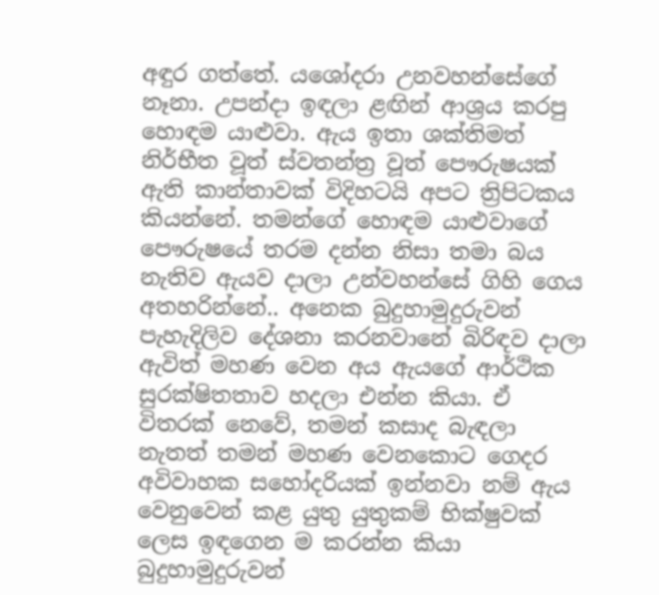අඳුර ගත්තේ. යශෝදරා උනවහන්සේගේ නෑනා. උපන්දා ඉඳලා ළඟින් ආශ්‍රය කරපු හොඳම යාළුවා. ඇය ඉතා ශක්තිමත් නිර්භීත වූත් ස්වතන්ත්‍ර වූත් පෞරුෂයක් ඇති කාන්තාවක් විදිහටයි අපට ත්‍රිපිටකය කියන්නේ. තමන්ගේ හොඳම යාළුවාගේ පෞරුෂයේ තරම දන්න නිසා තමා බය නැතිව ඇයව දාලා උන්වහන්සේ ගිහි ගෙය අතහරින්නේ.. අනෙක බුදුහාමුදුරුවන් පැහැදිලිව දේශනා කරනවානේ බිරිඳව දාලා ඇවිත් මහණ වෙන අය ඇයගේ ආර්ථික සුරක්ෂිතතාව හදලා එන්න කියා. ඒ විතරක් නෙවේ, තමන් කසාද බැඳලා නැතත් තමන් මහණ වෙනකොට ගෙදර අවිවාහක සහෝදරියක් ඉන්නවා නම් ඇය වෙනුවෙන් කළ යුතු යුතුකම් භික්ෂුවක් ලෙස ඉඳගෙන ම කරන්න කියා බුදුහාමුදුරුවන්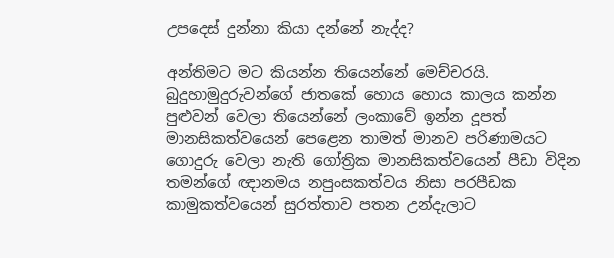උපදෙස් දුන්නා කියා දන්නේ නැද්ද?

අන්තිමට මට කියන්න තියෙන්නේ මෙච්චරයි. බුදුහාමුදුරුවන්ගේ ජාතකේ හොය හොය කාලය කන්න පුළුවන් වෙලා තියෙන්නේ ලංකාවේ ඉන්න දූපත් මානසිකත්වයෙන් පෙළෙන තාමත් මානව පරිණාමයට ගොදුරු වෙලා නැති ගෝත්‍රික මානසිකත්වයෙන් පීඩා විදින තමන්ගේ ඥානමය නපුංසකත්වය නිසා පරපීඩක කාමුකත්වයෙන් සුරත්තාව පතන උන්දැලාට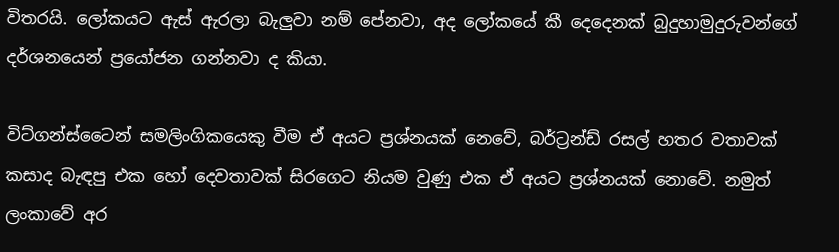විතරයි. ලෝකයට ඇස් ඇරලා බැලුවා නම් පේනවා, අද ලෝකයේ කී දෙදෙනක් බුදුහාමුදුරුවන්ගේ දර්ශනයෙන් ප්‍රයෝජන ගන්නවා ද කියා.

විට්ගන්ස්ටෛන් සමලිංගිකයෙකු වීම ඒ අයට ප්‍රශ්නයක් නෙවේ, බර්ට්‍රන්ඩ් රසල් හතර වතාවක් කසාද බැඳපු එක හෝ දෙවතාවක් සිරගෙට නියම වුණු එක ඒ අයට ප්‍රශ්නයක් නොවේ. නමුත් ලංකාවේ අර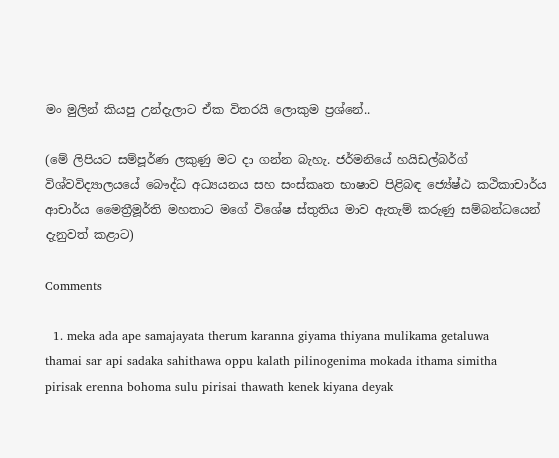මං මුලින් කියපු උන්දැලාට ඒක විතරයි ලොකුම ප්‍රශ්නේ..

(මේ ලිපියට සම්පූර්ණ ලකුණු මට දා ගන්න බැහැ. ජර්මනියේ හයිඩල්බර්ග් විශ්වවිද්‍යාලයයේ බෞද්ධ අධ්‍යයනය සහ සංස්කෘත භාෂාව පිළිබඳ ජ්‍යේෂ්ඨ කථිකාචාර්ය ආචාර්ය මෛත්‍රීමූර්ති මහතාට මගේ විශේෂ ස්තුතිය මාව ඇතැම් කරුණු සම්බන්ධයෙන් දැනුවත් කළාට)

Comments

  1. meka ada ape samajayata therum karanna giyama thiyana mulikama getaluwa thamai sar api sadaka sahithawa oppu kalath pilinogenima mokada ithama simitha pirisak erenna bohoma sulu pirisai thawath kenek kiyana deyak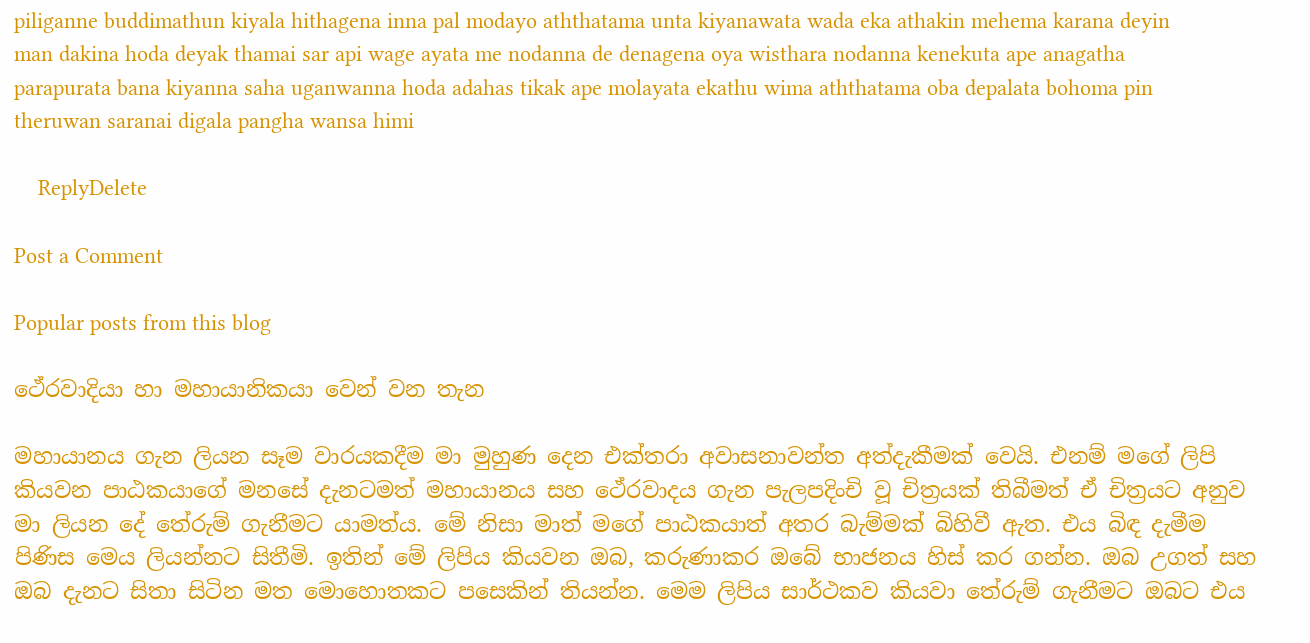piliganne buddimathun kiyala hithagena inna pal modayo aththatama unta kiyanawata wada eka athakin mehema karana deyin man dakina hoda deyak thamai sar api wage ayata me nodanna de denagena oya wisthara nodanna kenekuta ape anagatha parapurata bana kiyanna saha uganwanna hoda adahas tikak ape molayata ekathu wima aththatama oba depalata bohoma pin theruwan saranai digala pangha wansa himi

    ReplyDelete

Post a Comment

Popular posts from this blog

ථේරවාදියා හා මහායානිකයා වෙන් වන තැන

මහායානය ගැන ලියන සෑම වාරයකදීම මා මුහුණ දෙන එක්තරා අවාසනාවන්ත අත්දැකීමක් වෙයි. එනම් මගේ ලිපි කියවන පාඨකයාගේ මනසේ දැනටමත් මහායානය සහ ථේරවාදය ගැන පැලපදිංචි වූ චිත්‍රයක් තිබීමත් ඒ චිත්‍රයට අනුව මා ලියන දේ තේරුම් ගැනීමට යාමත්ය. මේ නිසා මාත් මගේ පාඨකයාත් අතර බැම්මක් බිහිවී ඇත. එය බිඳ දැමීම පිණිස මෙය ලියන්නට සිතීමි. ඉතින් මේ ලිපිය කියවන ඔබ, කරුණාකර ඔබේ භාජනය හිස් කර ගන්න. ඔබ උගත් සහ ඔබ දැනට සිතා සිටින මත මොහොතකට පසෙකින් තියන්න. මෙම ලිපිය සාර්ථකව කියවා තේරුම් ගැනීමට ඔබට එය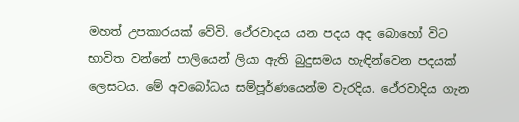මහත් උපකාරයක් වේවි. ථේරවාදය යන පදය අද බොහෝ විට භාවිත වන්නේ පාලියෙන් ලියා ඇති බුදුසමය හැඳින්වෙන පදයක් ලෙසටය. මේ අවබෝධය සම්පූර්ණයෙන්ම වැරදිය. ථේරවාදිය ගැන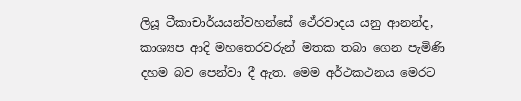ලියූ ටීකාචාර්යයන්වහන්සේ ථේරවාදය යනු ආනන්ද, කාශ්‍යප ආදි මහතෙරවරුන් මතක තබා ගෙන පැමිණි දහම බව පෙන්වා දී ඇත. මෙම අර්ථකථනය මෙරට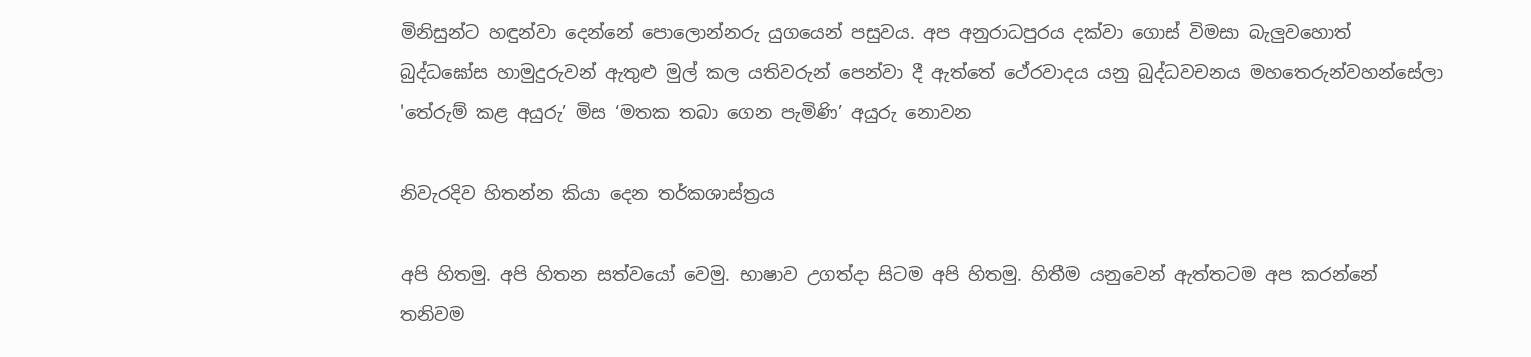මිනිසුන්ට හඳුන්වා දෙන්නේ පොලොන්නරු යුගයෙන් පසුවය. අප අනුරාධපුරය දක්වා ගොස් විමසා බැලුවහොත් බුද්ධඝෝස හාමුදුරුවන් ඇතුළු මුල් කල යතිවරුන් පෙන්වා දී ඇත්තේ ථේරවාදය යනු බුද්ධවචනය මහතෙරුන්වහන්සේලා 'තේරුම් කළ අයුරු’ මිස ‘මතක තබා ගෙන පැමිණි’ අයුරු නොවන

නිවැරදිව හිතන්න කියා දෙන තර්කශාස්ත්‍රය

අපි හිතමු. අපි හිතන සත්වයෝ වෙමු. භාෂාව උගත්දා සිටම අපි හිතමු. හිතීම යනුවෙන් ඇත්තටම අප කරන්නේ තනිවම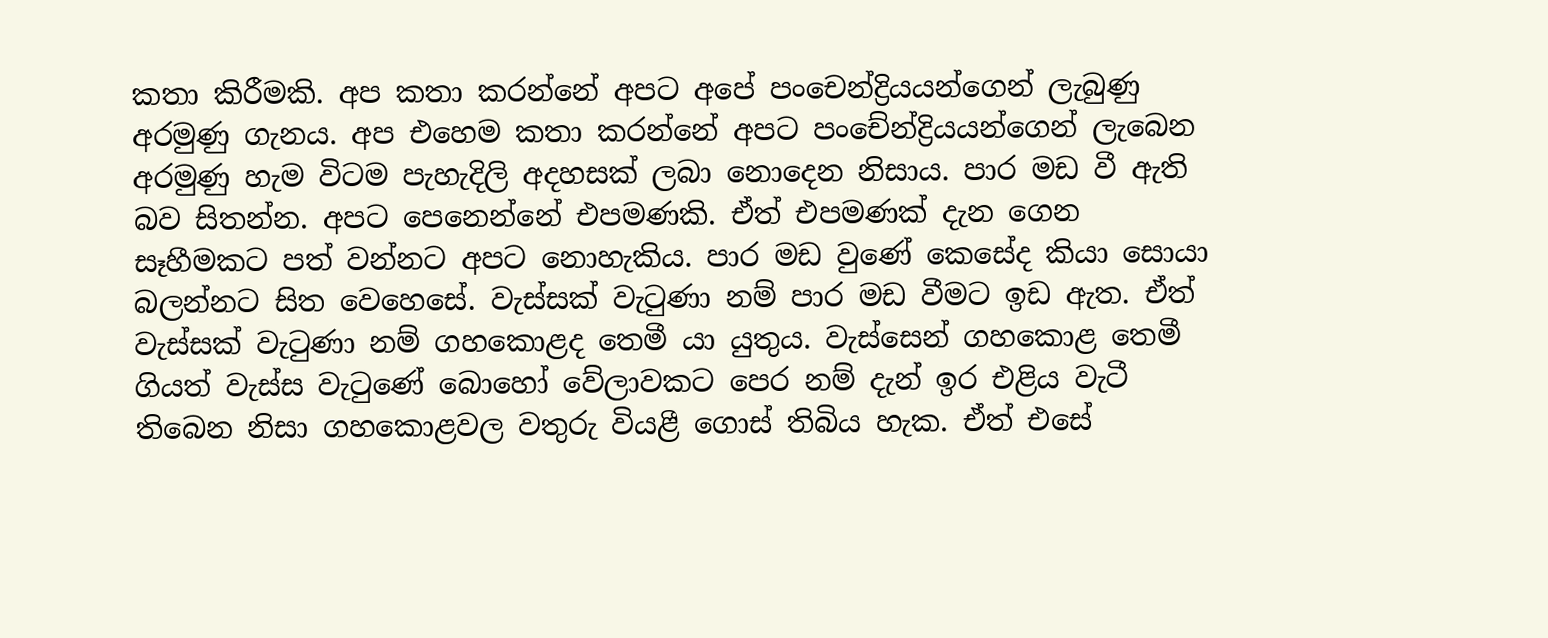කතා කිරීමකි. අප කතා කරන්නේ අපට අපේ පංචෙන්ද්‍රියයන්ගෙන් ලැබුණු අරමුණු ගැනය. අප එහෙම කතා කරන්නේ අපට පංචේන්ද්‍රියයන්ගෙන් ලැබෙන අරමුණු හැම විටම පැහැදිලි අදහසක් ලබා නොදෙන නිසාය. පාර මඩ වී ඇති බව සිතන්න. අපට පෙනෙන්නේ එපමණකි. ඒත් එපමණක් දැන ගෙන සෑහීමකට පත් වන්නට අපට නොහැකිය. පාර මඩ වුණේ කෙසේද කියා සොයා බලන්නට සිත වෙහෙසේ. වැස්සක් වැටුණා නම් පාර මඩ වීමට ඉඩ ඇත. ඒත් වැස්සක් වැටුණා නම් ගහකොළද තෙමී යා යුතුය. වැස්සෙන් ගහකොළ තෙමී ගියත් වැස්ස වැටුණේ බොහෝ වේලාවකට පෙර නම් දැන් ඉර එළිය වැටී තිබෙන නිසා ගහකොළවල වතුරු වියළී ගොස් තිබිය හැක. ඒත් එසේ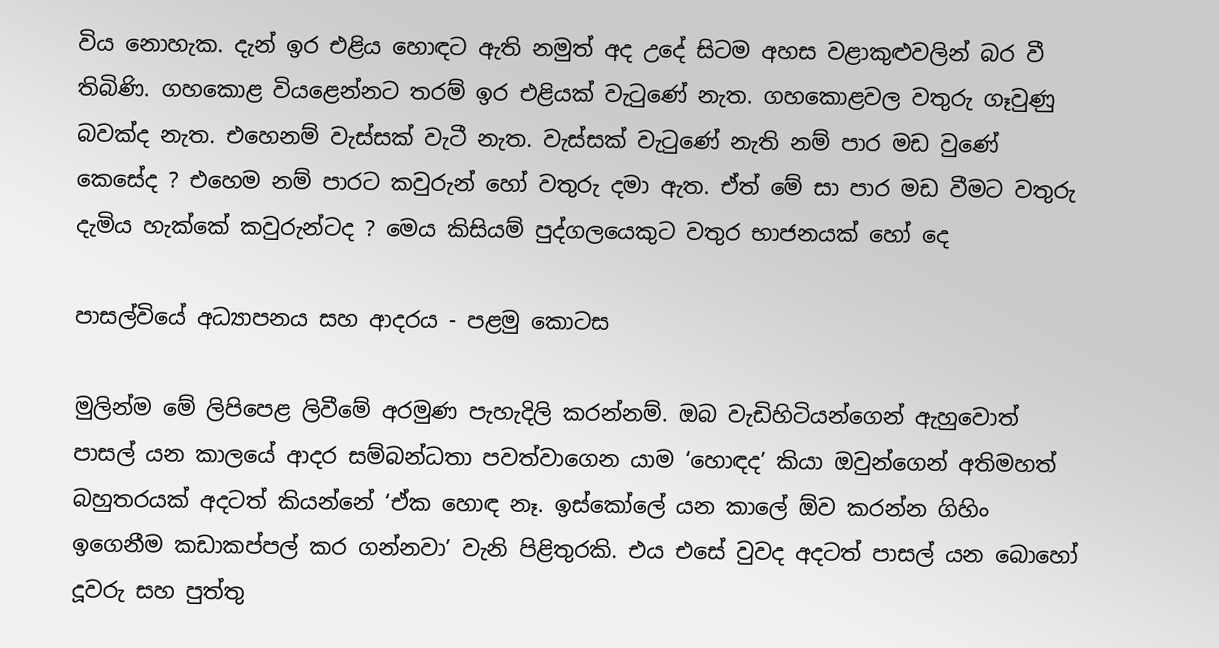විය නොහැක. දැන් ඉර එළිය හොඳට ඇති නමුත් අද උදේ සිටම අහස වළාකුළුවලින් බර වී තිබිණි. ගහකොළ වියළෙන්නට තරම් ඉර එළියක් වැටුණේ නැත. ගහකොළවල වතුරු ගෑවුණු බවක්ද නැත. එහෙනම් වැස්සක් වැටී නැත. වැස්සක් වැටුණේ නැති නම් පාර මඩ වුණේ කෙසේද ? එහෙම නම් පාරට කවුරුන් හෝ වතුරු දමා ඇත. ඒත් මේ සා පාර මඩ වීමට වතුරු දැමිය හැක්කේ කවුරුන්ටද ? මෙය කිසියම් පුද්ගලයෙකුට වතුර භාජනයක් හෝ දෙ

පාසල්වියේ අධ්‍යාපනය සහ ආදරය - පළමු කොටස

මුලින්ම මේ ලිපිපෙළ ලිවීමේ අරමුණ පැහැදිලි කරන්නම්. ඔබ වැඩිහිටියන්ගෙන් ඇහුවොත් පාසල් යන කාලයේ ආදර සම්බන්ධතා පවත්වාගෙන යාම ‘හොඳද‍’ කියා ඔවුන්ගෙන් අතිමහත් බහුතරයක් අදටත් කියන්නේ ‘ඒක හොඳ නෑ. ඉස්කෝලේ යන කාලේ ඕව කරන්න ගිහිං ඉගෙනීම කඩාකප්පල් කර ගන්නවා’ වැනි පිළිතුරකි. එය එසේ වුවද අදටත් පාසල් යන බොහෝ දූවරු සහ පුත්තු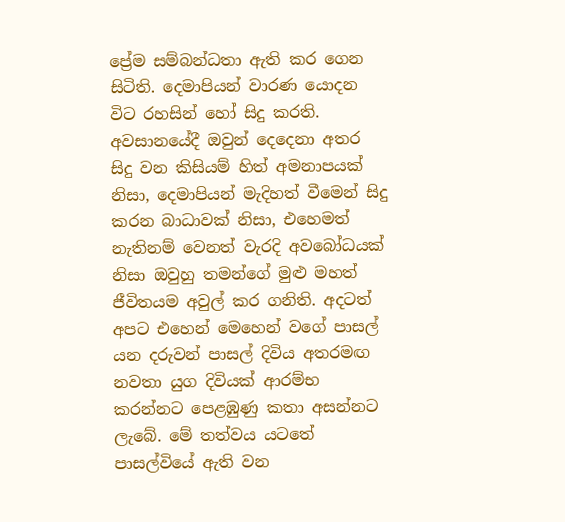ප්‍රේම සම්බන්ධතා ඇති කර ගෙන සිටිති. දෙමාපියන් වාරණ යොදන විට රහසින් හෝ සිදු කරති. අවසානයේදී ඔවුන් දෙදෙනා අතර සිදු වන කිසියම් හිත් අමනාපයක් නිසා, දෙමාපියන් මැදිහත් වීමෙන් සිදු කරන බාධාවක් නිසා, එහෙමත් නැතිනම් වෙනත් වැරදි අවබෝධයක් නිසා ඔවුහු තමන්ගේ මුළු මහත් ජීවිතයම අවුල් කර ගනිති. අදටත් අපට එහෙන් මෙහෙන් වගේ පාසල් යන දරුවන් පාසල් දිවිය අතරමඟ නවතා යුග දිවියක් ආරම්භ කරන්නට පෙළඹුණු කතා අසන්නට ලැබේ. මේ තත්වය යටතේ පාසල්වියේ ඇති වන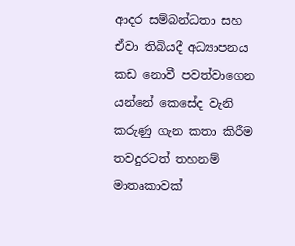ආදර සම්බන්ධතා සහ ඒවා තිබියදී අධ්‍යාපනය කඩ නොවී පවත්වාගෙන යන්නේ කෙසේද වැනි කරුණු ගැන කතා කිරීම තවදුරටත් තහනම් මාතෘකාවක්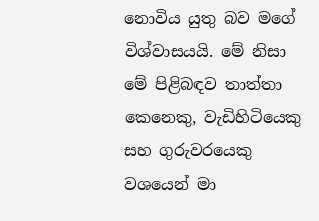නොවිය යුතු බව මගේ විශ්වාසයයි. මේ නිසා මේ පිළිබඳව තාත්තා කෙනෙකු, වැඩිහිටියෙකු සහ ගුරුවරයෙකු වශයෙන් මා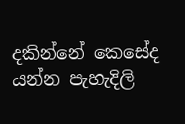දකින්නේ කෙසේද යන්න පැහැදිලි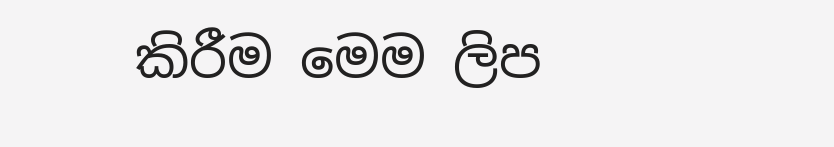කිරීම මෙම ලිප